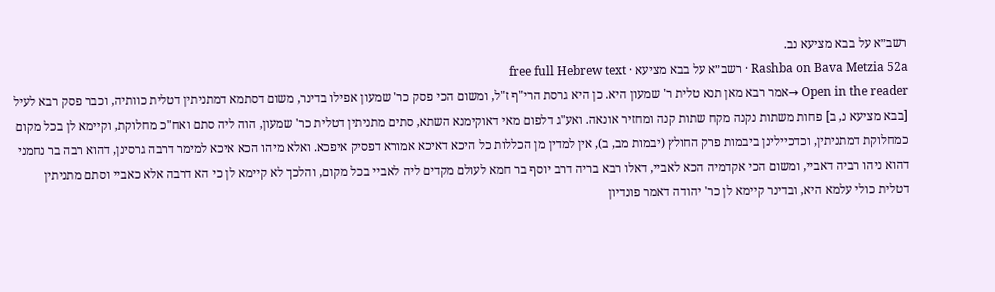רשב״א על בבא מציעא נב.
Rashba on Bava Metzia 52a · רשב״א על בבא מציעא · free full Hebrew text
Open in the reader →אמר רבא מאן תנא טלית ר' שמעון היא. כן היא גרסת הרי"ף ז"ל, ומשום הכי פסק כר' שמעון אפילו בדינר, משום דסתמא דמתניתין דטלית כוותיה, וכבר פסק רבא לעיל [בבא מציעא נ, ב] פחות משתות נקנה מקח שתות קנה ומחזיר אונאה. ואע"ג דלפום מאי דאוקימנא השתא, סתים מתניתין דטלית כר' שמעון, הוה ליה סתם ואח"כ מחלוקת, וקיימא לן בכל מקום כמחלוקת דמתניתין, וכדכיילינן ביבמות פרק החולץ (יבמות מב, ב), אין למדין מן הכללות כל היכא דאיכא אמורא דפסיק איפכא. ואלא מיהו הכא איכא למימר דרבה גרסינן, דהוא רבה בר נחמני דהוא ניהו רביה דאביי, ומשום הכי אקדמיה הכא לאביי, דאלו רבא בריה דרב יוסף בר חמא לעולם מקדים ליה לאביי בכל מקום, והלכך לא קיימא לן כי הא דרבה אלא כאביי וסתם מתניתין דטלית כולי עלמא היא, ובדינר קיימא לן כר' יהודה דאמר פונדיון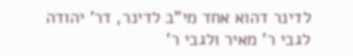לדינר דהוא אחד מי"ב לדינר, דר' יהודה לגבי ר' מאיר ולגבי ר'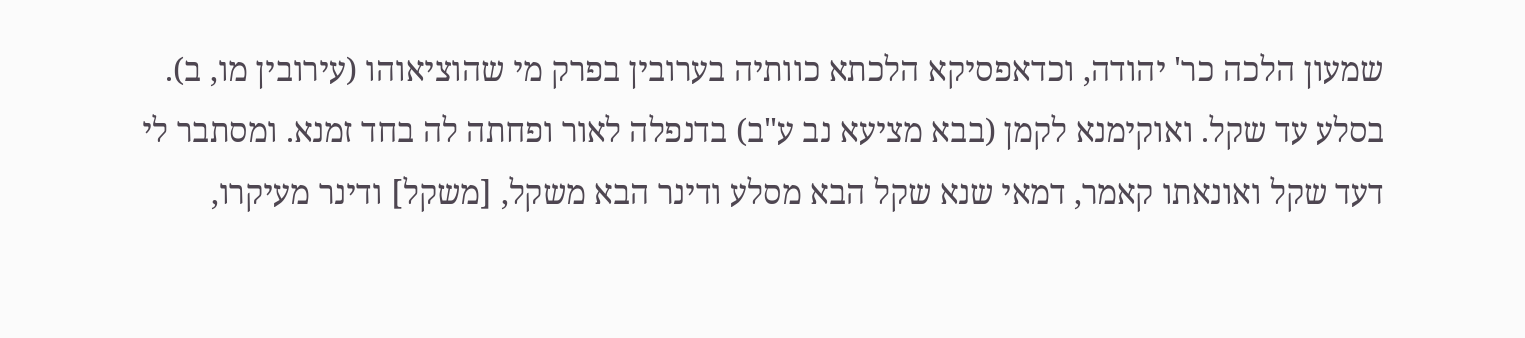שמעון הלכה כר' יהודה, וכדאפסיקא הלכתא כוותיה בערובין בפרק מי שהוציאוהו (עירובין מו, ב).
בסלע עד שקל. ואוקימנא לקמן (בבא מציעא נב ע"ב) בדנפלה לאור ופחתה לה בחד זמנא. ומסתבר לי דעד שקל ואונאתו קאמר, דמאי שנא שקל הבא מסלע ודינר הבא משקל, [משקל] ודינר מעיקרו,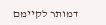דמותר לקיימם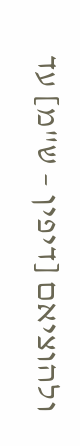ולהוציאם [דיפין – ש"מ] עד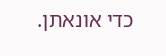כדי אונאתן.